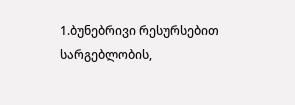1.ბუნებრივი რესურსებით სარგებლობის,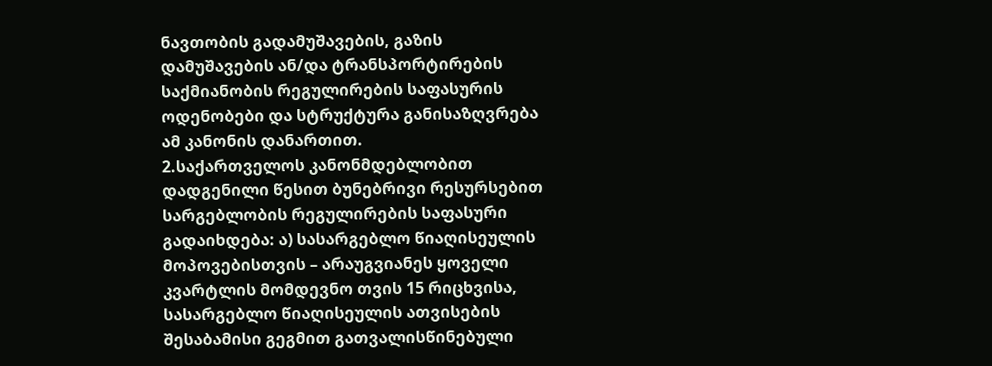ნავთობის გადამუშავების, გაზის დამუშავების ან/და ტრანსპორტირების საქმიანობის რეგულირების საფასურის ოდენობები და სტრუქტურა განისაზღვრება ამ კანონის დანართით.
2.საქართველოს კანონმდებლობით დადგენილი წესით ბუნებრივი რესურსებით სარგებლობის რეგულირების საფასური გადაიხდება: ა) სასარგებლო წიაღისეულის მოპოვებისთვის – არაუგვიანეს ყოველი კვარტლის მომდევნო თვის 15 რიცხვისა, სასარგებლო წიაღისეულის ათვისების შესაბამისი გეგმით გათვალისწინებული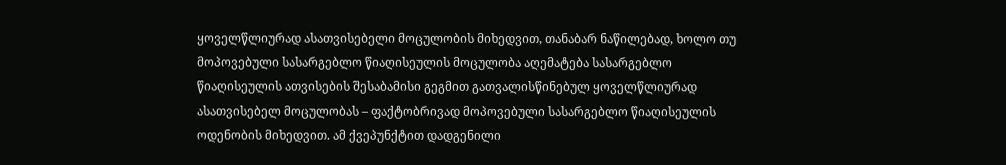ყოველწლიურად ასათვისებელი მოცულობის მიხედვით, თანაბარ ნაწილებად, ხოლო თუ მოპოვებული სასარგებლო წიაღისეულის მოცულობა აღემატება სასარგებლო წიაღისეულის ათვისების შესაბამისი გეგმით გათვალისწინებულ ყოველწლიურად ასათვისებელ მოცულობას – ფაქტობრივად მოპოვებული სასარგებლო წიაღისეულის ოდენობის მიხედვით. ამ ქვეპუნქტით დადგენილი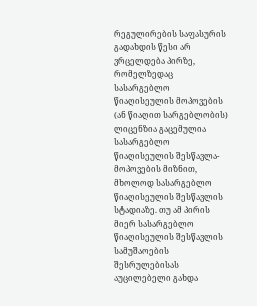რეგულირების საფასურის გადახდის წესი არ ვრცელდება პირზე, რომელზედაც სასარგებლო წიაღისეულის მოპოვების (ან წიაღით სარგებლობის) ლიცენზია გაცემულია სასარგებლო წიაღისეულის შესწავლა-მოპოვების მიზნით, მხოლოდ სასარგებლო წიაღისეულის შესწავლის სტადიაზე. თუ ამ პირის მიერ სასარგებლო წიაღისეულის შესწავლის სამუშაოების შესრულებისას აუცილებელი გახდა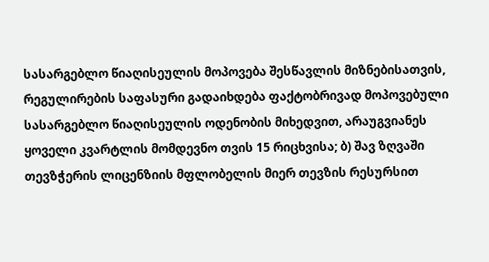სასარგებლო წიაღისეულის მოპოვება შესწავლის მიზნებისათვის, რეგულირების საფასური გადაიხდება ფაქტობრივად მოპოვებული სასარგებლო წიაღისეულის ოდენობის მიხედვით, არაუგვიანეს ყოველი კვარტლის მომდევნო თვის 15 რიცხვისა; ბ) შავ ზღვაში თევზჭერის ლიცენზიის მფლობელის მიერ თევზის რესურსით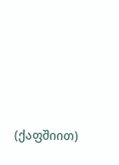(ქაფშიით)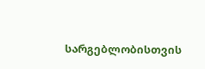სარგებლობისთვის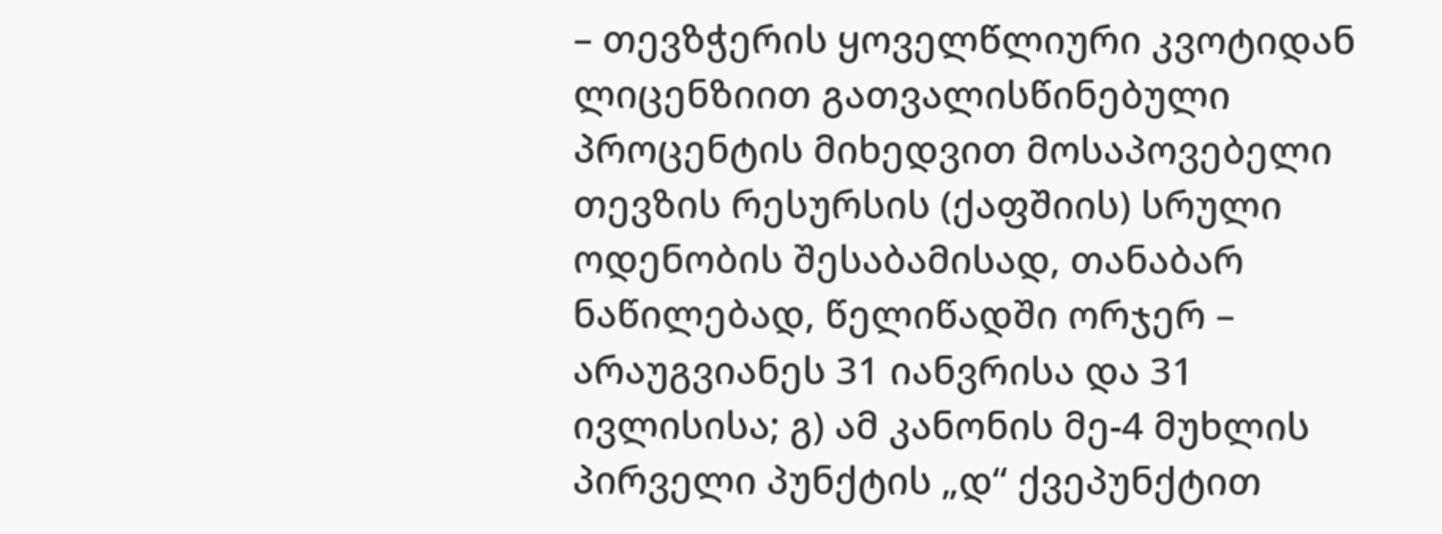– თევზჭერის ყოველწლიური კვოტიდან ლიცენზიით გათვალისწინებული პროცენტის მიხედვით მოსაპოვებელი თევზის რესურსის (ქაფშიის) სრული ოდენობის შესაბამისად, თანაბარ ნაწილებად, წელიწადში ორჯერ – არაუგვიანეს 31 იანვრისა და 31 ივლისისა; გ) ამ კანონის მე-4 მუხლის პირველი პუნქტის „დ“ ქვეპუნქტით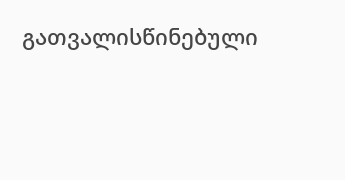გათვალისწინებული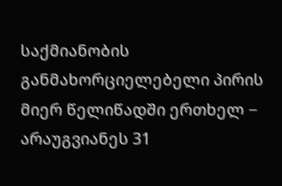საქმიანობის განმახორციელებელი პირის მიერ წელიწადში ერთხელ − არაუგვიანეს 31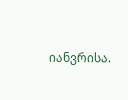იანვრისა.